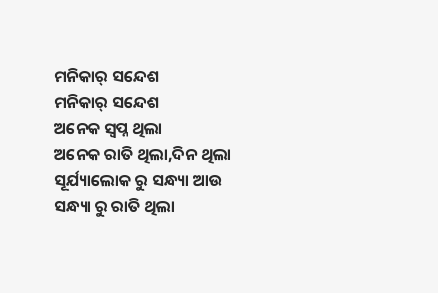ମନିକାର୍ ସନ୍ଦେଶ
ମନିକାର୍ ସନ୍ଦେଶ
ଅନେକ ସ୍ୱପ୍ନ ଥିଲା
ଅନେକ ରାତି ଥିଲା,ଦିନ ଥିଲା
ସୂର୍ଯ୍ୟାଲୋକ ରୁ ସନ୍ଧ୍ୟା ଆଉ
ସନ୍ଧ୍ୟା ରୁ ରାତି ଥିଲା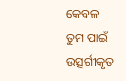କେବଳ
ତୁମ ପାଇଁ ଉତ୍ସର୍ଗୀକୃତ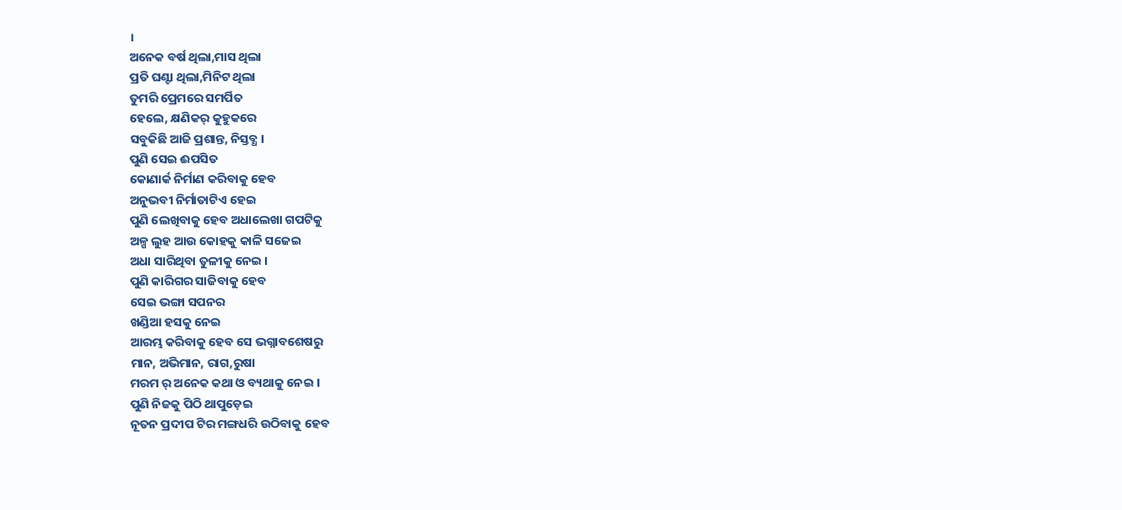।
ଅନେକ ବର୍ଷ ଥିଲା,ମାସ ଥିଲା
ପ୍ରତି ଘଣ୍ଟା ଥିଲା,ମିନିଟ ଥିଲା
ତୁମରି ପ୍ରେମରେ ସମର୍ପିତ
ହେଲେ, କ୍ଷଣିକର୍ କୁହୁକରେ
ସବୁକିଛି ଆଜି ପ୍ରଶାନ୍ତ, ନିସ୍ତବ୍ଧ ।
ପୁଣି ସେଇ ଈପସିତ
କୋଣାର୍କ ନିର୍ମାଣ କରିବାକୁ ହେବ
ଅନୁଭବୀ ନିର୍ମାତାଟିଏ ହେଇ
ପୁଣି ଲେଖିବାକୁ ହେବ ଅଧାଲେଖା ଗପଟିକୁ
ଅଳ୍ପ ଲୁହ ଆଉ କୋହକୁ କାଳି ସଜେଇ
ଅଧା ସାରିଥିବା ତୁଳୀକୁ ନେଇ ।
ପୁଣି କାରିଗର ସାଜିବାକୁ ହେବ
ସେଇ ଭଙ୍ଗା ସପନର
ଖଣ୍ଡିଆ ହସକୁ ନେଇ
ଆରମ୍ଭ କରିବାକୁ ହେବ ସେ ଭଗ୍ନାବଶେଷରୁ
ମାନ, ଅଭିମାନ, ରାଗ,ରୁଷା
ମରମ ର୍ ଅନେକ କଥା ଓ ବ୍ୟଥାକୁ ନେଇ ।
ପୁଣି ନିଜକୁ ପିଠି ଥାପୁଡ଼େଇ
ନୂତନ ପ୍ରଦୀପ ଟିର ମଙ୍ଗଧରି ଉଠିବାକୁ ହେବ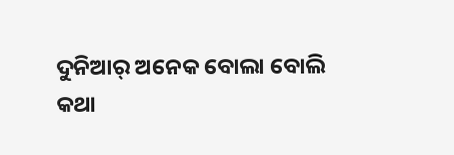ଦୁନିଆର୍ ଅନେକ ବୋଲା ବୋଲି
କଥା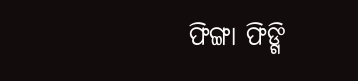ଫିଙ୍ଗା ଫିଙ୍ଗି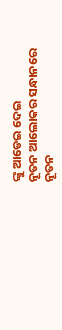ଙ୍କୁ ଆଡେଇ ଦେଇ
ନୂତନ ଆଲୋକର ସନ୍ଧାନରେ
ନୂତନ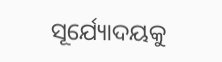ସୂର୍ଯ୍ୟୋଦୟକୁ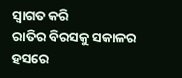ସ୍ୱାଗତ କରି
ରାତିର ବିରସକୁ ସକାଳର ହସରେ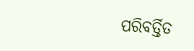ପରିବର୍ତ୍ତିତ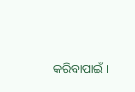କରିବାପାଇଁ ।